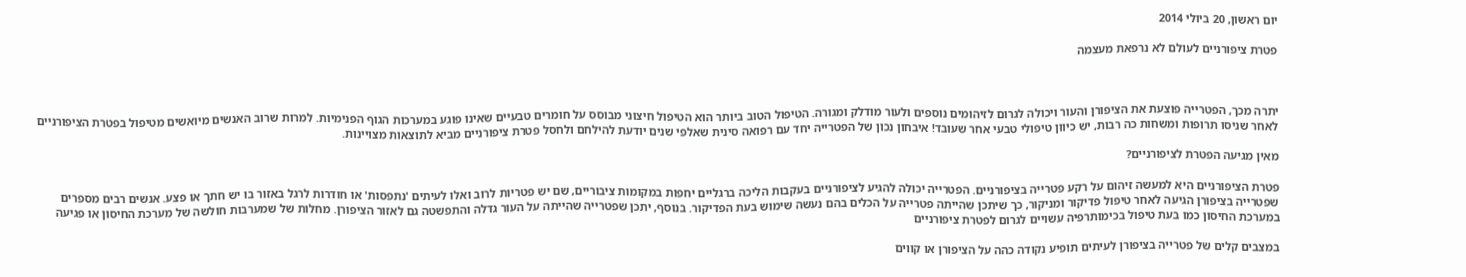יום ראשון, 20 ביולי 2014

פטרת ציפורניים לעולם לא נרפאת מעצמה



יתרה מכך, הפטרייה פוצעת את הציפורן והעור ויכולה לגרום לזיהומים נוספים ולעור מודלק ומגורה. הטיפול הטוב ביותר הוא הטיפול חיצוני מבוסס על חומרים טבעיים שאינו פוגע במערכות הגוף הפנימיות. למרות שרוב האנשים מיואשים מטיפול בפטרת הציפורניים לאחר שניסו תרופות ומשחות כה רבות, יש כיוון טיפולי טבעי אחר שעובד! איבחון נכון של הפטרייה יחד עם רפואה סינית שאלפי שנים יודעת להילחם ולחסל פטרת ציפורניים מביא לתוצאות מצויינות.

מאין מגיעה הפטרת לציפורניים?

פטרת הציפורניים היא למעשה זיהום על רקע פטרייה בציפורניים. הפטרייה יכולה להגיע לציפורניים בעקבות הליכה ברגליים יחפות במקומות ציבוריים, שם יש פטריות לרוב ואלו לעיתים 'נתפסות' או חודרות לרגל באזור בו יש חתך או פצע. אנשים רבים מספרים שפטרייה בציפורן הגיעה לאחר טיפול פדיקור ומניקור, כך שיתכן שהייתה פטרייה על הכלים בהם נעשה שימוש בעת הפדיקור. בנוסף, יתכן שפטרייה שהייתה על העור גדלה והתפשטה גם לאזור הציפורן. מחלות של שמערבות חולשה של מערכת החיסון או פגיעה במערכת החיסון כמו בעת טיפול בכימותרפיה עשויים לגרום לפטרת ציפורניים

במצבים קלים של פטרייה בציפורן לעיתים תופיע נקודה כהה על הציפורן או קווים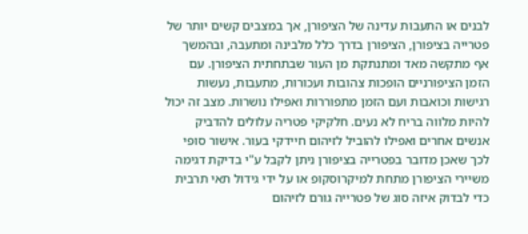לבנים או התעבות עדינה של הציפורן, אך במצבים קשים יותר של פטרייה בציפורן, הציפורן בדרך כלל מלבינה ומתעבה, ובהמשך אף מתקשה מאד ומתנתקת מן העור שבתחתית הציפורן. עם הזמן הציפורניים הופכות צהובות ועכורות, מתעבות, נעשות רגישות וכואבות ועם הזמן מתפוררות ואפילו נושרות. מצב זה יכול להיות מלווה בריח לא נעים. חלקיקי פטריה עלולים להדביק אנשים אחרים ואפילו להוביל לזיהום חיידקי בעור. אישור סופי לכך שאכן מדובר בפטרייה בציפורן ניתן לקבל ע"י בדיקת דגימה משיירי הציפורן מתחת למיקרוסקופ או על ידי גידול תאי תרבית כדי לבדוק איזה סוג של פטרייה גורם לזיהום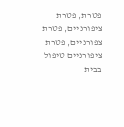פטרת, פטרת ציפורניים, פטרת צפורניים, פטרת ציפורניים טיפול בבית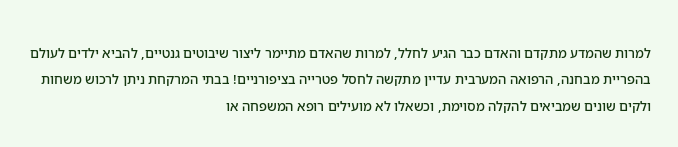למרות שהמדע מתקדם והאדם כבר הגיע לחלל, למרות שהאדם מתיימר ליצור שיבוטים גנטיים, להביא ילדים לעולם בהפריית מבחנה, הרפואה המערבית עדיין מתקשה לחסל פטרייה בציפורניים! בבתי המרקחת ניתן לרכוש משחות ולקים שונים שמביאים להקלה מסוימת, וכשאלו לא מועילים רופא המשפחה או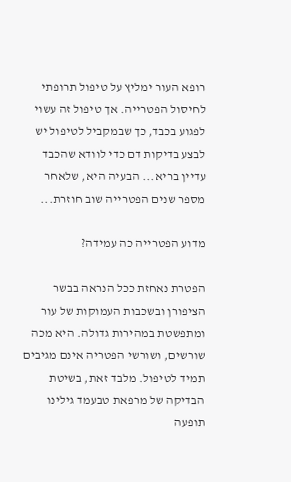רופא העור ימליץ על טיפול תרופתי לחיסול הפטרייה. אך טיפול זה עשוי לפגוע בכבד, כך שבמקביל לטיפול יש לבצע בדיקות דם כדי לוודא שהכבד עדיין בריא... הבעיה היא, שלאחר מספר שנים הפטרייה שוב חוזרת...

מדוע הפטרייה כה עמידה?

הפטרת נאחזת ככל הנראה בבשר הציפורן ובשכבות העמוקות של עור ומתפשטת במהירות גדולה. היא מכה שורשים, ושורשי הפטריה אינם מגיבים תמיד לטיפול. מלבד זאת, בשיטת הבדיקה של מרפאת טבעמד גילינו תופעה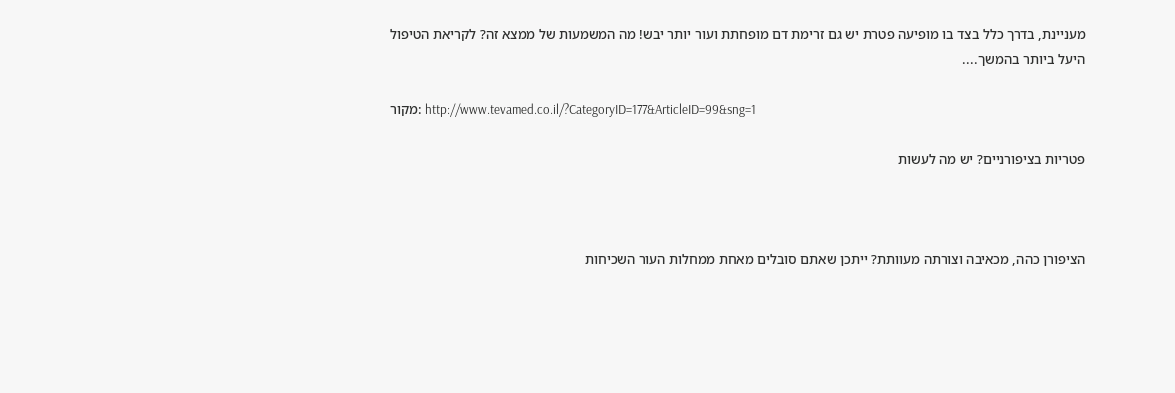מעניינת, בדרך כלל בצד בו מופיעה פטרת יש גם זרימת דם מופחתת ועור יותר יבש! מה המשמעות של ממצא זה? לקריאת הטיפול היעל ביותר בהמשך....

מקור: http://www.tevamed.co.il/?CategoryID=177&ArticleID=99&sng=1

פטריות בציפורניים? יש מה לעשות



הציפורן כהה, מכאיבה וצורתה מעוותת? ייתכן שאתם סובלים מאחת ממחלות העור השכיחות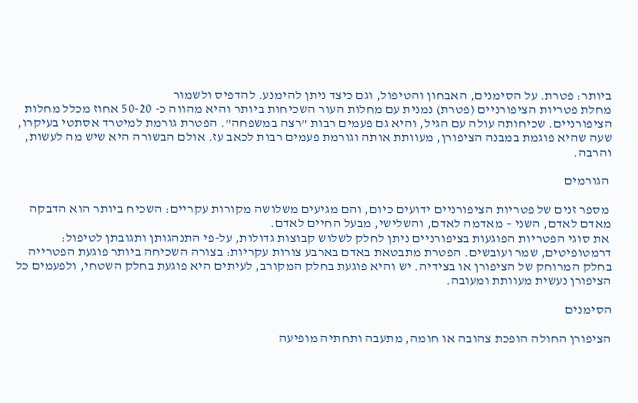ביותר: פטרת. על הסימנים, האבחון והטיפול, וגם כיצד ניתן להימנע. להדפיס ולשמור
מחלת פטריות הציפורניים (פטרת) נמנית עם מחלות העור השכיחות ביותר והיא מהווה כ- 50-20 אחוז מכלל מחלות הציפורניים. שכיחותה עולה עם הגיל, והיא גם פעמים רבות "רצה במשפחה". הפטרת גורמת למיטרד אסתטי בעיקרו, שעה שהיא פוגמת במבנה הציפורן, מעוותת אותה וגורמת פעמים רבות לכאב עז. אולם הבשורה היא שיש מה לעשות, והרבה.

 הגורמים

 מספר זנים של פטריות הציפורניים ידועים כיום, והם מגיעים משלושה מקורות עקריים: השכיח ביותר הוא הדבקה מאדם לאדם, השני – מאדמה לאדם, והשלישי, מבעל החיים לאדם.
 את סוגי הפטריות הפוגעות בציפורניים ניתן לחלק לשלוש קבוצות גדולות, על-פי התנהגותן ותגובתן לטיפול: דרמטופיטים, שמר ועובשים. הפטרת מתבטאת באדם בארבע צורות עקריות: בצורה השכיחה ביותר פוגעת הפטרייה בחלק המרוחק של הציפורן או בצידיה. יש והיא פוגעת בחלק המקורב, לעיתים היא פוגעת בחלק השטחי, ולפעמים כל הציפורן נעשית מעוותת ומעובה.

הסימנים

הציפורן החולה הופכת צהובה או חומה, מתעבה ותחתיה מופיעה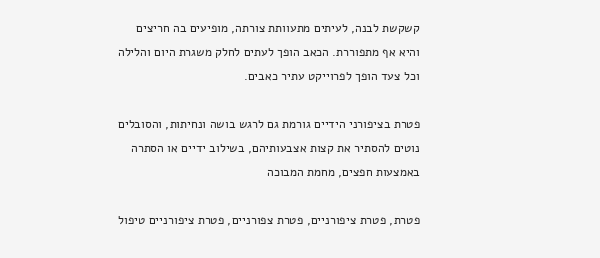קשקשת לבנה, לעיתים מתעוותת צורתה, מופיעים בה חריצים והיא אף מתפוררת. הכאב הופך לעתים לחלק משגרת היום והלילה וכל צעד הופך לפרוייקט עתיר כאבים.

פטרת בציפורני הידיים גורמת גם לרגש בושה ונחיתות, והסובלים נוטים להסתיר את קצות אצבעותיהם, בשילוב ידיים או הסתרה באמצעות חפצים, מחמת המבוכה

פטרת, פטרת ציפורניים, פטרת צפורניים, פטרת ציפורניים טיפול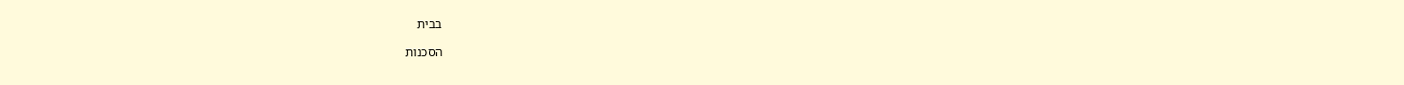בבית

הסכנות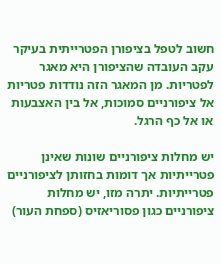חשוב לטפל בציפורן הפטרייתית בעיקר עקב העובדה שהציפורן היא מאגר לפטריות. מן המאגר הזה נודדות פטריות אל ציפורניים סמוכות, אל בין האצבעות או אל כף הרגל.

יש מחלות ציפורניים שונות שאינן פטרייתיות אך דומות בחזותן לציפורניים פטרייתיות. יתרה מזו, יש מחלות ציפורניים כגון פסוריאזיס (ספחת העור)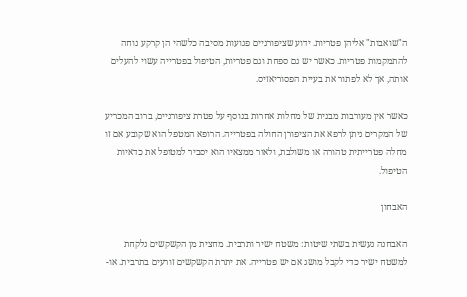ה"שואבות" אליהן פטריות. ידוע שציפורניים פגועות מסיבה כלשהי הן קרקע נוחה להתמקמות פטריות. כאשר יש גם ספחת וגם פטריות, הטיפול בפטרייה עשוי להעלים אותה, אך לא לפתור את בעיית הפסוריאזיס.

כאשר אין מעורבות מבנית של מחלות אחרות בנוסף על פטרת ציפורניים, ברוב המכריע של המקרים ניתן לרפא את הציפורן החולה בפטרייה. הרופא המטפל הוא שקובע אם זו מחלה פטרייתית טהורה או משולבת, ולאור ממצאיו הוא יסביר למטופל את כדאיות הטיפול.

האבחון

האבחנה נעשית בשתי שיטות: משטח ישיר ותרבית. מחצית מן הקשקשים נלקחת למשטח ישיר כדי לקבל מושג אם יש פטרייה. את יתרת הקשקשים זורעים בתרבית. או-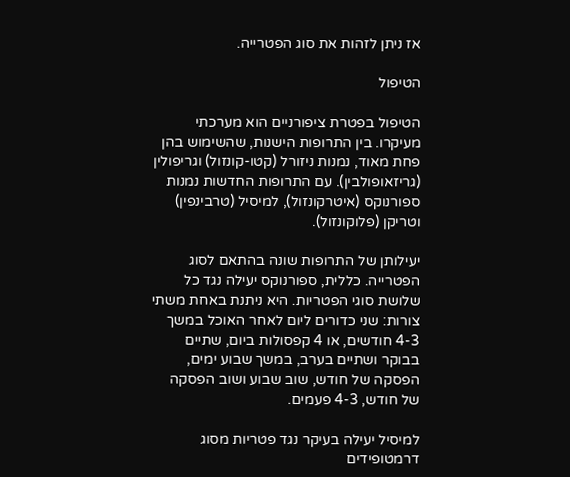אז ניתן לזהות את סוג הפטרייה.

הטיפול

הטיפול בפטרת ציפורניים הוא מערכתי מעיקרו. בין התרופות הישנות, שהשימוש בהן פחת מאוד, נמנות ניזורל (קטו-קונזול) וגריפולין (גריזאופולבין). עם התרופות החדשות נמנות ספורנוקס (איטרקונזול), למיסיל (טרבינפין) וטריקן (פלוקונזול).

יעילותן של התרופות שונה בהתאם לסוג הפטרייה. כללית, ספורנוקס יעילה נגד כל שלושת סוגי הפטריות. היא ניתנת באחת משתי צורות: שני כדורים ליום לאחר האוכל במשך 4-3 חודשים, או 4 קפסולות ביום, שתיים בבוקר ושתיים בערב, במשך שבוע ימים, הפסקה של חודש, שוב שבוע ושוב הפסקה של חודש, 4-3 פעמים.

למיסיל יעילה בעיקר נגד פטריות מסוג דרמטופידים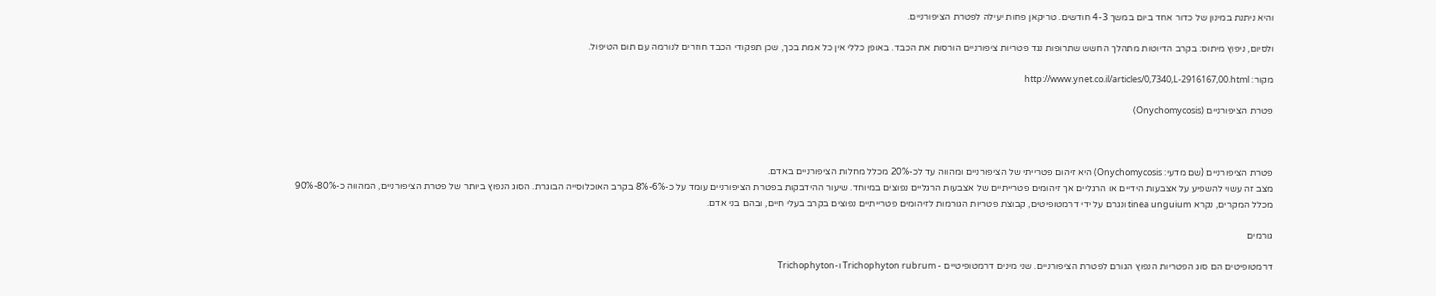והיא ניתנת במינון של כדור אחד ביום במשך 4-3 חודשים. טריקאן פחות יעילה לפטרת הציפורניים.

ולסיום, ניפוץ מיתוס: בקרב הדיוטות מתהלך החשש שתרופות נגד פטריות ציפורניים הורסות את הכבד. באופן כללי אין כל אמת בכך, שכן תפקודי הכבד חוזרים לנורמה עם תום הטיפול.

מקור: http://www.ynet.co.il/articles/0,7340,L-2916167,00.html

פטרת הציפורניים (Onychomycosis)



פטרת הציפורניים (שם מדעי: Onychomycosis) היא זיהום פטרייתי של הציפורניים ומהווה עד לכ-20% מכלל מחלות הציפורניים באדם.
מצב זה עשוי להשפיע על אצבעות הידיים או הרגליים אך זיהומים פטרייתיים של אצבעות הרגליים נפוצים במיוחד. שיעור ההידבקות בפטרת הציפורניים עומד על כ-6%-8% בקרב האוכלוסייה הבוגרת. הסוג הנפוץ ביותר של פטרת הציפורניים, המהווה כ-80%-90% מכלל המקרים, נקרא tinea unguium ונגרם על ידי דרמטופיטים, קבוצת פטריות הגורמות לזיהומים פטרייתיים נפוצים בקרב בעלי חיים, ובהם בני אדם.

גורמים

דרמטופיטים הם סוג הפטריות הנפוץ הגורם לפטרת הציפורניים. שני מינים דרמטופיטיים - Trichophyton rubrum ו-Trichophyton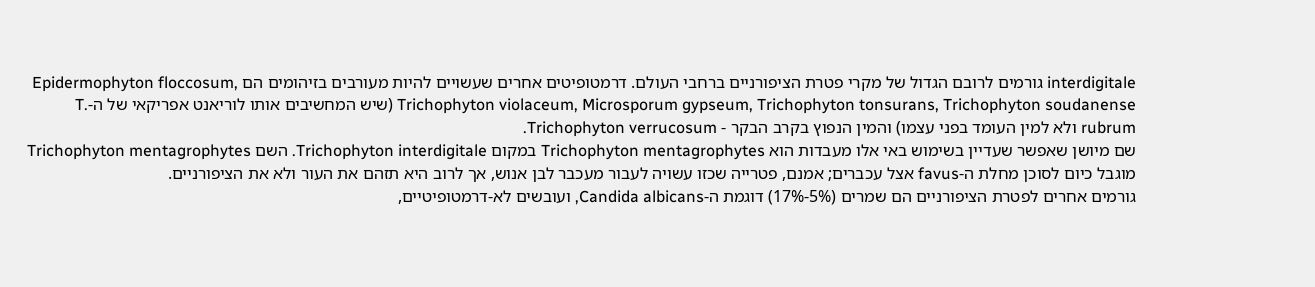interdigitale גורמים לרובם הגדול של מקרי פטרת הציפורניים ברחבי העולם. דרמטופיטים אחרים שעשויים להיות מעורבים בזיהומים הם Epidermophyton floccosum, Trichophyton violaceum, Microsporum gypseum, Trichophyton tonsurans, Trichophyton soudanense (שיש המחשיבים אותו לוריאנט אפריקאי של ה-T. rubrum ולא למין העומד בפני עצמו) והמין הנפוץ בקרב הבקר - Trichophyton verrucosum.
שם מיושן שאפשר שעדיין בשימוש באי אלו מעבדות הוא Trichophyton mentagrophytes במקום Trichophyton interdigitale. השם Trichophyton mentagrophytes מוגבל כיום לסוכן מחלת ה-favus אצל עכברים; אמנם, פטרייה שכזו עשויה לעבור מעכבר לבן אנוש, אך לרוב היא תזהם את העור ולא את הציפורניים.
גורמים אחרים לפטרת הציפורניים הם שמרים (5%-17%) דוגמת ה-Candida albicans, ועובשים לא-דרמטופיטיים,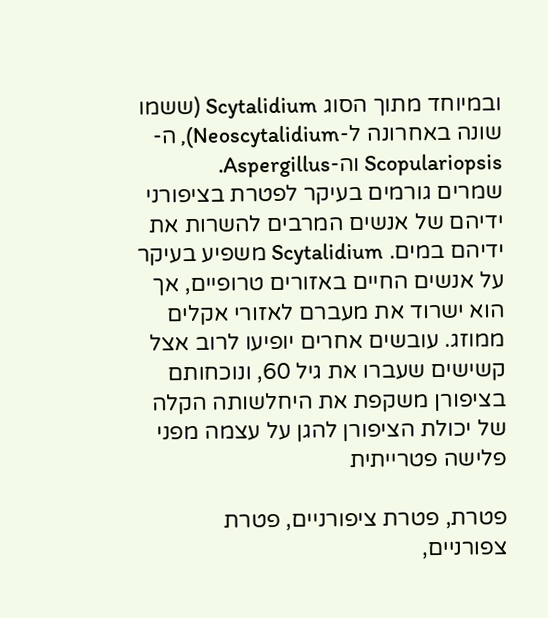ובמיוחד מתוך הסוג Scytalidium (ששמו שונה באחרונה ל-Neoscytalidium), ה-Scopulariopsis וה-Aspergillus.
שמרים גורמים בעיקר לפטרת בציפורני ידיהם של אנשים המרבים להשרות את ידיהם במים. Scytalidium משפיע בעיקר על אנשים החיים באזורים טרופיים, אך הוא ישרוד את מעברם לאזורי אקלים ממוזג. עובשים אחרים יופיעו לרוב אצל קשישים שעברו את גיל 60, ונוכחותם בציפורן משקפת את היחלשותה הקלה של יכולת הציפורן להגן על עצמה מפני פלישה פטרייתית

פטרת, פטרת ציפורניים, פטרת צפורניים,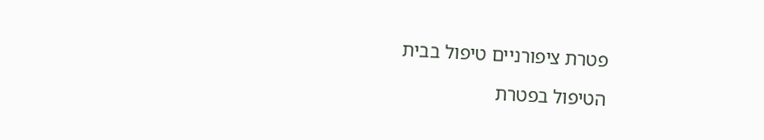פטרת ציפורניים טיפול בבית

הטיפול בפטרת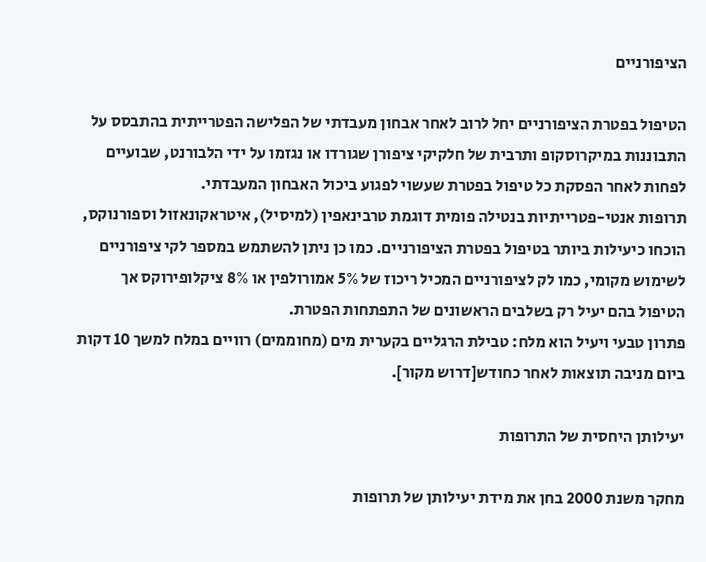הציפורניים

הטיפול בפטרת הציפורניים יחל לרוב לאחר אבחון מעבדתי של הפלישה הפטרייתית בהתבסס על התבוננות במיקרוסקופ ותרבית של חלקיקי ציפורן שגורדו או נגזמו על ידי הלבורנט, שבועיים לפחות לאחר הפסקת כל טיפול בפטרת שעשוי לפגוע ביכול האבחון המעבדתי.
תרופות אנטי-פטרייתיות בנטילה פומית דוגמת טרבינאפין (למיסיל), איטראקונאזול וספורנוקס, הוכחו כיעילות ביותר בטיפול בפטרת הציפורניים. כמו כן ניתן להשתמש במספר לקי ציפורניים לשימוש מקומי, כמו לק לציפורניים המכיל ריכוז של 5% אמורולפין או 8% ציקלופירוקס אך הטיפול בהם יעיל רק בשלבים הראשונים של התפתחות הפטרת.
פתרון טבעי ויעיל הוא מלח: טבילת הרגליים בקערית מים (מחוממים) רוויים במלח למשך 10 דקות ביום מניבה תוצאות לאחר כחודש[דרוש מקור].

יעילותן היחסית של התרופות

מחקר משנת 2000 בחן את מידת יעילותן של תרופות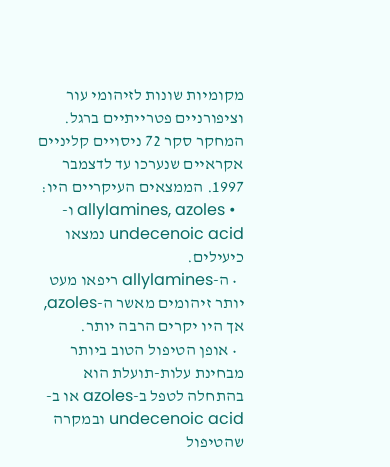מקומיות שונות לזיהומי עור וציפורניים פטרייתיים ברגל. המחקר סקר 72 ניסויים קליניים אקראיים שנערכו עד לדצמבר 1997. הממצאים העיקריים היו:
  • allylamines, azoles ו-undecenoic acid נמצאו כיעילים.
  • ה-allylamines ריפאו מעט יותר זיהומים מאשר ה-azoles, אך היו יקרים הרבה יותר.
  • אופן הטיפול הטוב ביותר מבחינת עלות-תועלת הוא בהתחלה לטפל ב-azoles או ב-undecenoic acid ובמקרה שהטיפול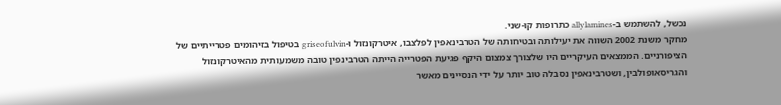נכשל, להשתמש ב-allylamines כתרופות קו-שני.
מחקר משנת 2002 השווה את יעילותה ובטיחותה של הטרבינאפין לפלצבו, איטרקונזול ו-griseofulvin בטיפול בזיהומים פטרייתיים של הציפורניים. הממצאים העיקריים היו שלצורך צמצום היקף פגיעת הפטרייה הייתה הטרבינפין טובה משמעותית מהאיטרקונזול והגריסאופולבין, ושטרבינאפין נסבלה טוב יותר על ידי הנסיינים מאשר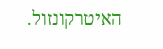האיטרקונזול.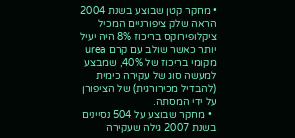• מחקר קטן שבוצע בשנת 2004 הראה שלק ציפורניים המכיל ציקלופירוקס בריכוז 8% היה יעיל יותר כאשר שולב עם קרם urea מקומי בריכוז של 40%, שמבצע למעשה סוג של עקירה כימית (להבדיל מכירורגית) של הציפורן על ידי המסתה.
  • מחקר שבוצע על 504 נסיינים בשנת 2007 גילה שעקירה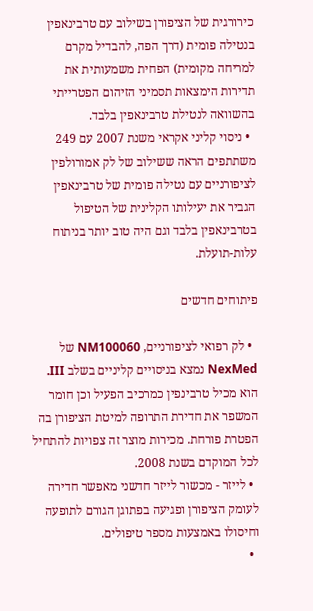כירורגית של הציפורן בשילוב עם טרבינאפין בנטילה פומית (דרך הפה, להבדיל מקרם למריחה מקומית) הפחית משמעותית את תדירות הימצאות תסמיני הזיהום הפטרייתי בהשוואה לנטילת טרבינאפין בלבד.
  • ניסוי קליני אקראי משנת 2007 עם 249 משתתפים הראה ששילוב של לק אמורולפין לציפורניים עם נטילה פומית של טרבינאפין הגביר את יעילותו הקלינית של הטיפול בטרבינאפין בלבד וגם היה טוב יותר בניתוח עלות-תועלת.

פיתוחים חדשים

  • לק רפואי לציפורניים, NM100060 של NexMed נמצא בניסויים קליניים בשלב III. הוא מכיל טרבינפין כמרכיב הפעיל וכן חומר המשפר את חדירת התרופה למיטת הציפורן בה הפטרת פורחת. מכירות מוצר זה צפויות להתחיל לכל המוקדם בשנת 2008.
  • לייזר - מכשור לייזר חדשני מאפשר חדירה לעומק הציפורן ופגיעה בפתוגן הגורם לתופעה וחיסולו באמצעות מספר טיפולים.
  •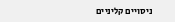ניסויים קליניים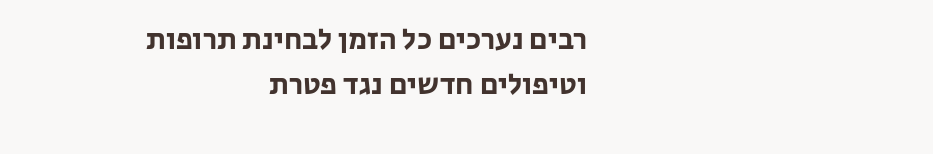רבים נערכים כל הזמן לבחינת תרופות וטיפולים חדשים נגד פטרת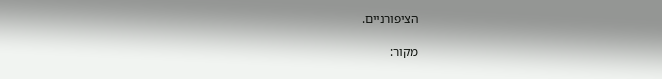הציפורניים.

מקור: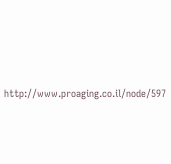http://www.proaging.co.il/node/597